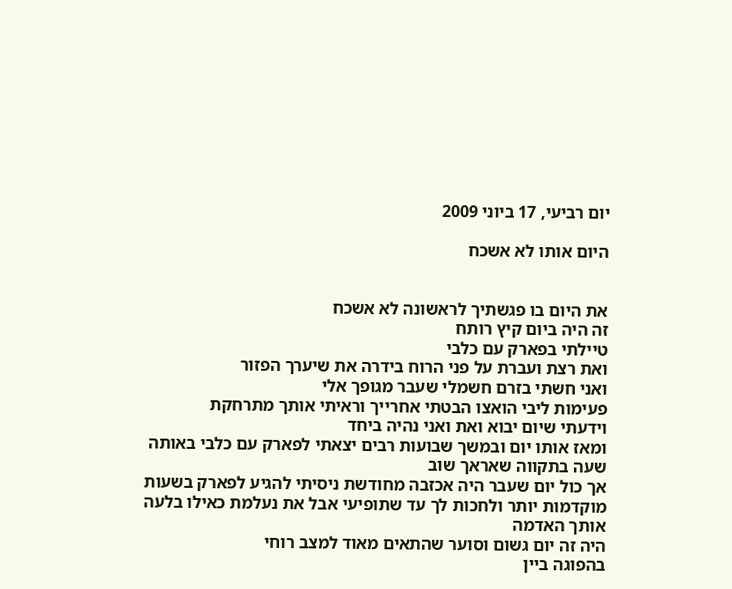יום רביעי, 17 ביוני 2009

היום אותו לא אשכח


את היום בו פגשתיך לראשונה לא אשכח
זה היה ביום קיץ רותח
טיילתי בפארק עם כלבי
ואת רצת ועברת על פני הרוח בידרה את שיערך הפזור
ואני חשתי בזרם חשמלי שעבר מגופך אלי
פעימות ליבי הואצו הבטתי אחרייך וראיתי אותך מתרחקת
וידעתי שיום יבוא ואת ואני נהיה ביחד
ומאז אותו יום ובמשך שבועות רבים יצאתי לפארק עם כלבי באותה שעה בתקווה שאראך שוב
אך כול יום שעבר היה אכזבה מחודשת ניסיתי להגיע לפארק בשעות מוקדמות יותר ולחכות לך עד שתופיעי אבל את נעלמת כאילו בלעה אותך האדמה
היה זה יום גשום וסוער שהתאים מאוד למצב רוחי
בהפוגה ביין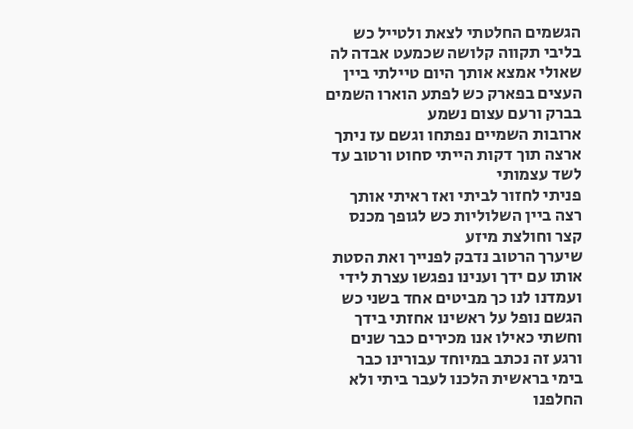הגשמים החלטתי לצאת ולטייל כש בליבי תקווה קלושה שכמעט אבדה לה
שאולי אמצא אותך היום טיילתי ביין העצים בפארק כש לפתע הוארו השמים בברק ורעם עצום נשמע
ארובות השמיים נפתחו וגשם עז ניתך ארצה תוך דקות הייתי סחוט ורטוב עד לשד עצמותי
פניתי לחזור לביתי ואז ראיתי אותך רצה ביין השלוליות כש לגופך מכנס קצר וחולצת מיזע
שיערך הרטוב נדבק לפנייך ואת הסטת אותו עם ידך וענינו נפגשו עצרת לידי ועמדנו לנו כך מביטים אחד בשני כש הגשם נופל על ראשינו אחזתי בידך וחשתי כאילו אנו מכירים כבר שנים ורגע זה נכתב במיוחד עבורינו כבר בימי בראשית הלכנו לעבר ביתי ולא החלפנו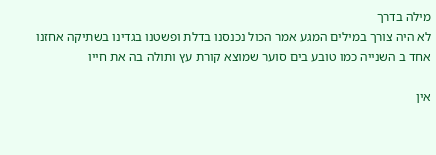מילה בדרך
לא היה צורך במילים המגע אמר הכול נכנסנו בדלת ופשטנו בגדינו בשתיקה אחזנו אחד ב השנייה כמו טובע בים סוער שמוצא קורת עץ ותולה בה את חייו

אין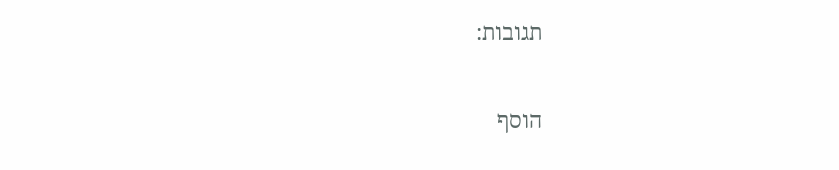תגובות:

הוסף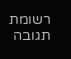רשומת תגובה